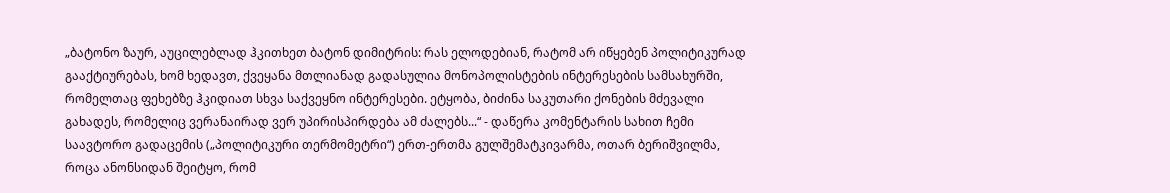„ბატონო ზაურ, აუცილებლად ჰკითხეთ ბატონ დიმიტრის: რას ელოდებიან, რატომ არ იწყებენ პოლიტიკურად გააქტიურებას, ხომ ხედავთ, ქვეყანა მთლიანად გადასულია მონოპოლისტების ინტერესების სამსახურში, რომელთაც ფეხებზე ჰკიდიათ სხვა საქვეყნო ინტერესები. ეტყობა, ბიძინა საკუთარი ქონების მძევალი გახადეს, რომელიც ვერანაირად ვერ უპირისპირდება ამ ძალებს...“ - დაწერა კომენტარის სახით ჩემი საავტორო გადაცემის („პოლიტიკური თერმომეტრი“) ერთ-ერთმა გულშემატკივარმა, ოთარ ბერიშვილმა, როცა ანონსიდან შეიტყო, რომ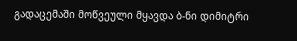გადაცემაში მოწვეული მყავდა ბ-ნი დიმიტრი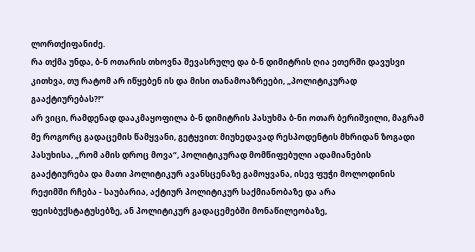ლორთქიფანიძე.
რა თქმა უნდა, ბ-ნ ოთარის თხოვნა შევასრულე და ბ-ნ დიმიტრის ღია ეთერში დავუსვი კითხვა, თუ რატომ არ იწყებენ ის და მისი თანამოაზრეები, „პოლიტიკურად გააქტიურებას?!“
არ ვიცი, რამდენად დააკმაყოფილა ბ-ნ დიმიტრის პასუხმა ბ-ნი ოთარ ბერიშვილი, მაგრამ მე როგორც გადაცემის წამყვანი, გეტყვით: მიუხედავად რესპოდენტის მხრიდან ზოგადი პასუხისა, „რომ ამის დროც მოვა“, პოლიტიკურად მომწიფებული ადამიანების გააქტიურება და მათი პოლიტიკურ ავანსცენაზე გამოყვანა, ისევ ფუჭი მოლოდინის რეჟიმში რჩება - საუბარია, აქტიურ პოლიტიკურ საქმიანობაზე და არა ფეისბუქსტატუსებზე, ან პოლიტიკურ გადაცემებში მონაწილეობაზე,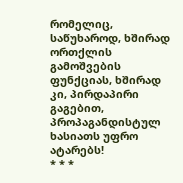რომელიც, საწუხაროდ, ხშირად ორთქლის გამოშვების ფუნქციას, ხშირად კი, პირდაპირი გაგებით, პროპაგანდისტულ ხასიათს უფრო ატარებს!
* * *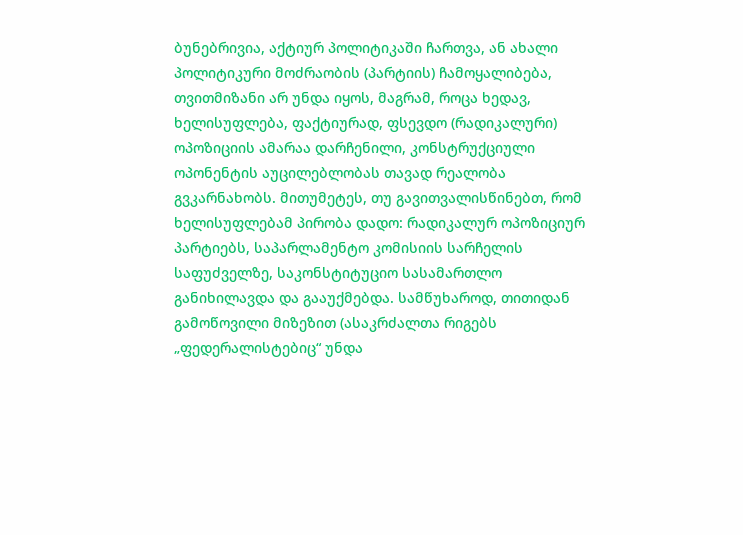ბუნებრივია, აქტიურ პოლიტიკაში ჩართვა, ან ახალი პოლიტიკური მოძრაობის (პარტიის) ჩამოყალიბება, თვითმიზანი არ უნდა იყოს, მაგრამ, როცა ხედავ, ხელისუფლება, ფაქტიურად, ფსევდო (რადიკალური) ოპოზიციის ამარაა დარჩენილი, კონსტრუქციული ოპონენტის აუცილებლობას თავად რეალობა გვკარნახობს. მითუმეტეს, თუ გავითვალისწინებთ, რომ ხელისუფლებამ პირობა დადო: რადიკალურ ოპოზიციურ პარტიებს, საპარლამენტო კომისიის სარჩელის საფუძველზე, საკონსტიტუციო სასამართლო განიხილავდა და გააუქმებდა. სამწუხაროდ, თითიდან გამოწოვილი მიზეზით (ასაკრძალთა რიგებს „ფედერალისტებიც“ უნდა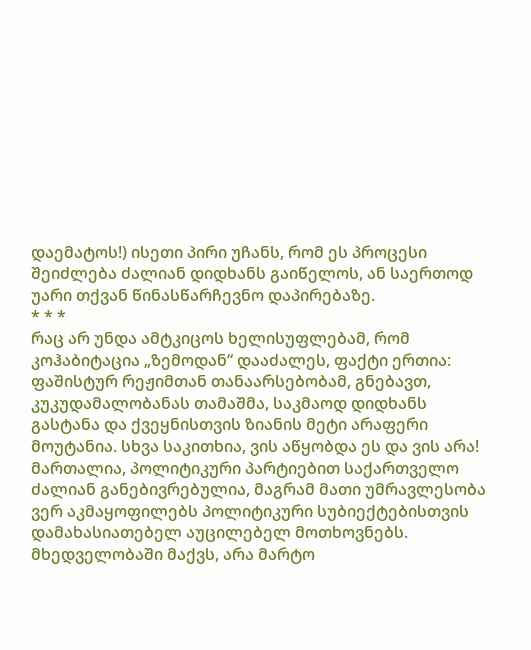დაემატოს!) ისეთი პირი უჩანს, რომ ეს პროცესი შეიძლება ძალიან დიდხანს გაიწელოს, ან საერთოდ უარი თქვან წინასწარჩევნო დაპირებაზე.
* * *
რაც არ უნდა ამტკიცოს ხელისუფლებამ, რომ კოჰაბიტაცია „ზემოდან“ დააძალეს, ფაქტი ერთია: ფაშისტურ რეჟიმთან თანაარსებობამ, გნებავთ, კუკუდამალობანას თამაშმა, საკმაოდ დიდხანს გასტანა და ქვეყნისთვის ზიანის მეტი არაფერი მოუტანია. სხვა საკითხია, ვის აწყობდა ეს და ვის არა!
მართალია, პოლიტიკური პარტიებით საქართველო ძალიან განებივრებულია, მაგრამ მათი უმრავლესობა ვერ აკმაყოფილებს პოლიტიკური სუბიექტებისთვის დამახასიათებელ აუცილებელ მოთხოვნებს.
მხედველობაში მაქვს, არა მარტო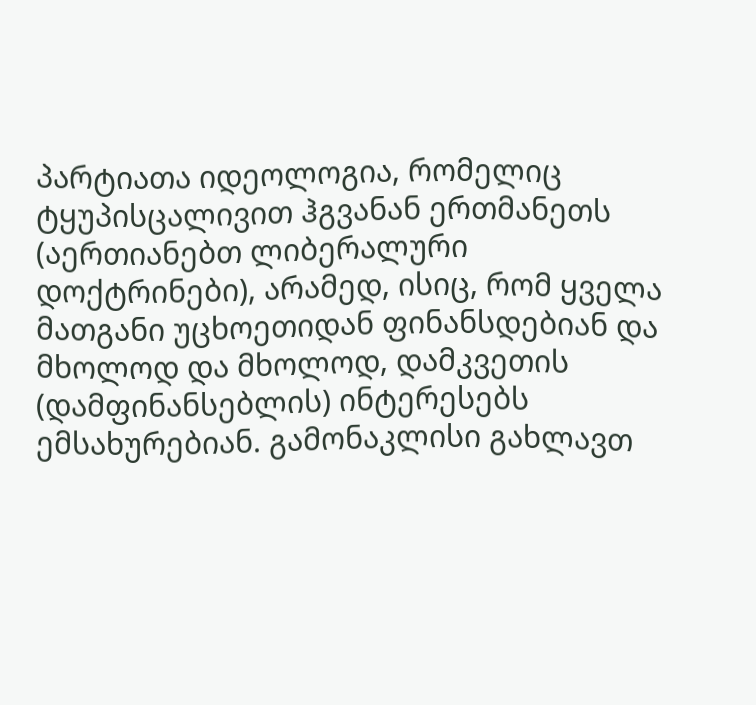პარტიათა იდეოლოგია, რომელიც ტყუპისცალივით ჰგვანან ერთმანეთს (აერთიანებთ ლიბერალური დოქტრინები), არამედ, ისიც, რომ ყველა მათგანი უცხოეთიდან ფინანსდებიან და მხოლოდ და მხოლოდ, დამკვეთის (დამფინანსებლის) ინტერესებს ემსახურებიან. გამონაკლისი გახლავთ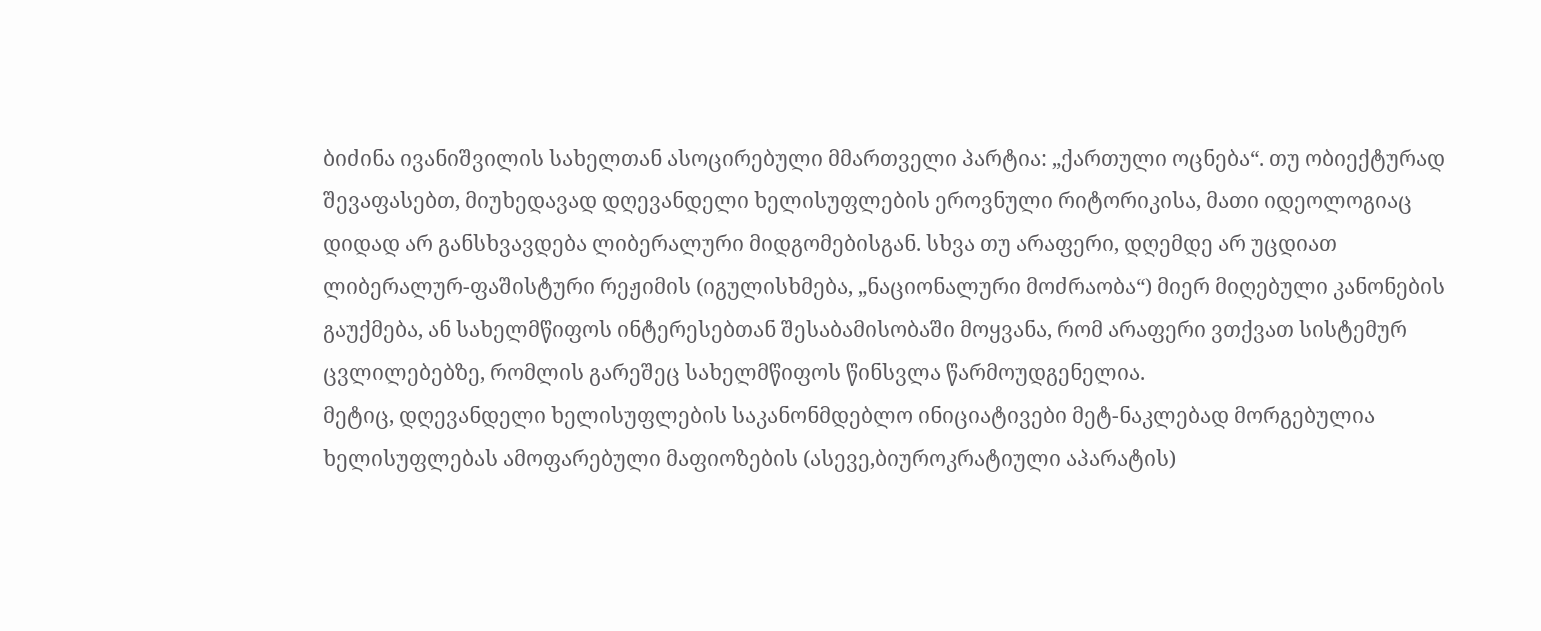ბიძინა ივანიშვილის სახელთან ასოცირებული მმართველი პარტია: „ქართული ოცნება“. თუ ობიექტურად შევაფასებთ, მიუხედავად დღევანდელი ხელისუფლების ეროვნული რიტორიკისა, მათი იდეოლოგიაც დიდად არ განსხვავდება ლიბერალური მიდგომებისგან. სხვა თუ არაფერი, დღემდე არ უცდიათ ლიბერალურ-ფაშისტური რეჟიმის (იგულისხმება, „ნაციონალური მოძრაობა“) მიერ მიღებული კანონების გაუქმება, ან სახელმწიფოს ინტერესებთან შესაბამისობაში მოყვანა, რომ არაფერი ვთქვათ სისტემურ ცვლილებებზე, რომლის გარეშეც სახელმწიფოს წინსვლა წარმოუდგენელია.
მეტიც, დღევანდელი ხელისუფლების საკანონმდებლო ინიციატივები მეტ-ნაკლებად მორგებულია ხელისუფლებას ამოფარებული მაფიოზების (ასევე,ბიუროკრატიული აპარატის)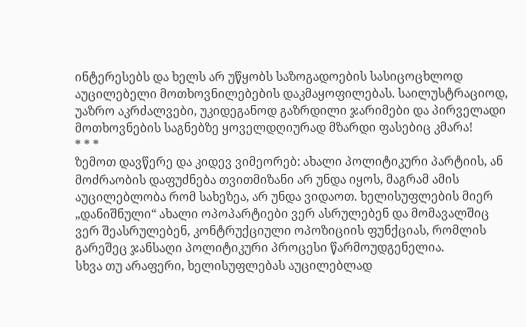ინტერესებს და ხელს არ უწყობს საზოგადოების სასიცოცხლოდ აუცილებელი მოთხოვნილებების დაკმაყოფილებას. საილუსტრაციოდ, უაზრო აკრძალვები, უკიდეგანოდ გაზრდილი ჯარიმები და პირველადი მოთხოვნების საგნებზე ყოველდღიურად მზარდი ფასებიც კმარა!
* * *
ზემოთ დავწერე და კიდევ ვიმეორებ: ახალი პოლიტიკური პარტიის, ან მოძრაობის დაფუძნება თვითმიზანი არ უნდა იყოს, მაგრამ ამის აუცილებლობა რომ სახეზეა, არ უნდა ვიდაოთ. ხელისუფლების მიერ „დანიშნული“ ახალი ოპოპარტიები ვერ ასრულებენ და მომავალშიც ვერ შეასრულებენ, კონტრუქციული ოპოზიციის ფუნქციას, რომლის გარეშეც ჯანსაღი პოლიტიკური პროცესი წარმოუდგენელია.
სხვა თუ არაფერი, ხელისუფლებას აუცილებლად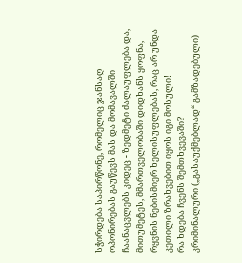სჭირდება საპირწონე, რომელიც ჯანსაღ ოპონირებას გაუწევს მას და მომავალში ჩაანაცვლებს კიდეც - ზედმეტი ძალაუფლება და, მითუმეტეს, მმართველობაში დიდხანს ყოფნა, რყვნის ნებისმიერ ხელისუფლებას, რაც არ უნდა კეთილი ზრახვებით იყოს იგი მოსული!
რა ხდება ჩვენს შემთხვევაში?
კრიმინალური („გასაუქმებლად“ გამზადებული)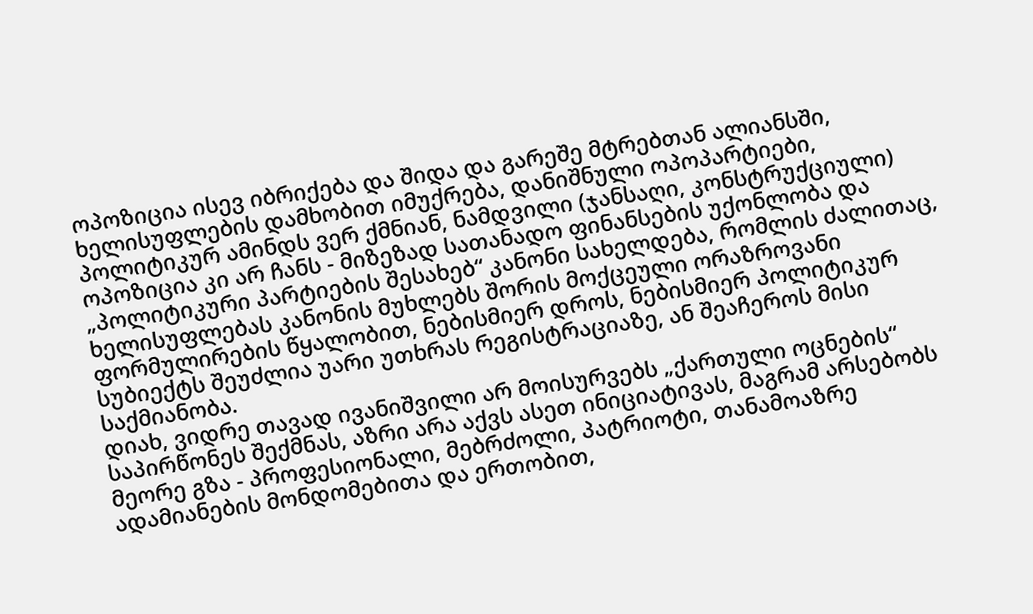ოპოზიცია ისევ იბრიქება და შიდა და გარეშე მტრებთან ალიანსში, ხელისუფლების დამხობით იმუქრება, დანიშნული ოპოპარტიები, პოლიტიკურ ამინდს ვერ ქმნიან, ნამდვილი (ჯანსაღი, კონსტრუქციული) ოპოზიცია კი არ ჩანს - მიზეზად სათანადო ფინანსების უქონლობა და „პოლიტიკური პარტიების შესახებ“ კანონი სახელდება, რომლის ძალითაც, ხელისუფლებას კანონის მუხლებს შორის მოქცეული ორაზროვანი ფორმულირების წყალობით, ნებისმიერ დროს, ნებისმიერ პოლიტიკურ სუბიექტს შეუძლია უარი უთხრას რეგისტრაციაზე, ან შეაჩეროს მისი საქმიანობა.
დიახ, ვიდრე თავად ივანიშვილი არ მოისურვებს „ქართული ოცნების“ საპირწონეს შექმნას, აზრი არა აქვს ასეთ ინიციატივას, მაგრამ არსებობს მეორე გზა - პროფესიონალი, მებრძოლი, პატრიოტი, თანამოაზრე ადამიანების მონდომებითა და ერთობით,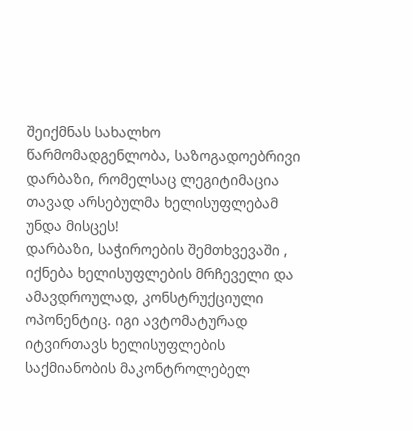შეიქმნას სახალხო წარმომადგენლობა, საზოგადოებრივი დარბაზი, რომელსაც ლეგიტიმაცია თავად არსებულმა ხელისუფლებამ უნდა მისცეს!
დარბაზი, საჭიროების შემთხვევაში , იქნება ხელისუფლების მრჩეველი და ამავდროულად, კონსტრუქციული ოპონენტიც. იგი ავტომატურად იტვირთავს ხელისუფლების საქმიანობის მაკონტროლებელ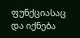ფუნქციასაც და იქნება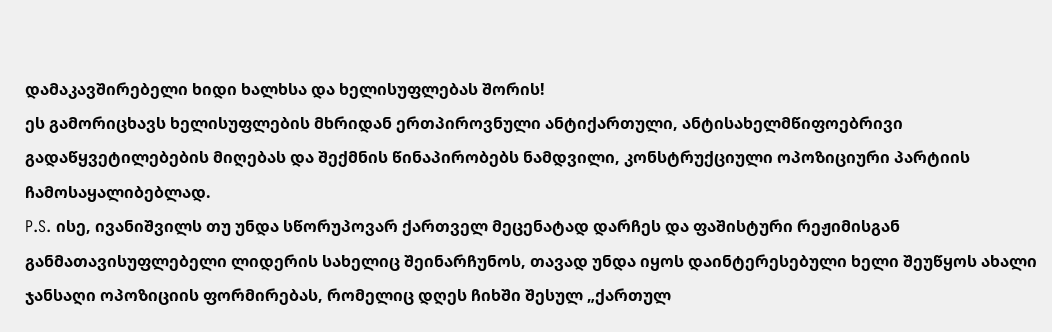დამაკავშირებელი ხიდი ხალხსა და ხელისუფლებას შორის!
ეს გამორიცხავს ხელისუფლების მხრიდან ერთპიროვნული ანტიქართული, ანტისახელმწიფოებრივი გადაწყვეტილებების მიღებას და შექმნის წინაპირობებს ნამდვილი, კონსტრუქციული ოპოზიციური პარტიის ჩამოსაყალიბებლად.
P.S. ისე, ივანიშვილს თუ უნდა სწორუპოვარ ქართველ მეცენატად დარჩეს და ფაშისტური რეჟიმისგან განმათავისუფლებელი ლიდერის სახელიც შეინარჩუნოს, თავად უნდა იყოს დაინტერესებული ხელი შეუწყოს ახალი ჯანსაღი ოპოზიციის ფორმირებას, რომელიც დღეს ჩიხში შესულ „ქართულ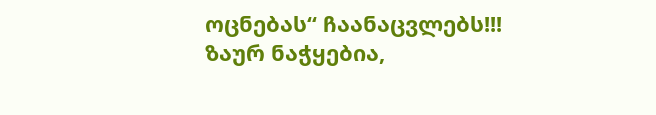ოცნებას“ ჩაანაცვლებს!!!
ზაურ ნაჭყებია,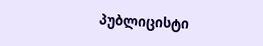პუბლიცისტი